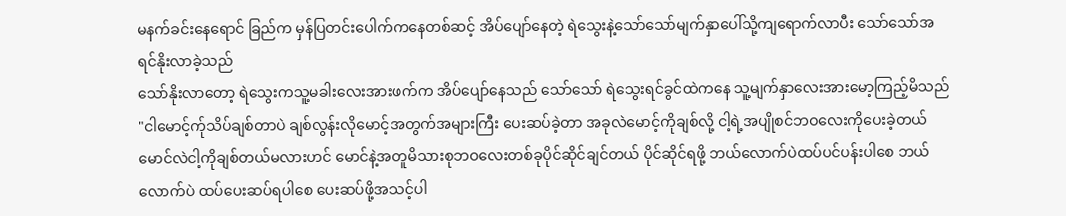မနက်ခင်းနေရောင် ခြည်က မှန်ပြတင်းပေါက်ကနေတစ်ဆင့် အိပ်ပျော်နေတဲ့ ရဲသွေးနဲ့သော်သော်မျက်နှာပေါ်သို့ကျရောက်လာပီး သော်သော်အရင်နိုးလာခဲ့သည်
သော်နိုးလာတော့ ရဲသွေးကသူ့မခါးလေးအားဖက်က အိပ်ပျော်နေသည် သော်သော် ရဲသွေးရင်ခွင်ထဲကနေ သူ့မျက်နှာလေးအားမော့ကြည့်မိသည်
"ငါမောင့်က်ုသိပ်ချစ်တာပဲ ချစ်လွန်းလိုမောင့်အတွက်အများကြီး ပေးဆပ်ခဲ့တာ အခုလဲမောင့်ကိုချစ်လို့ ငါ့ရဲ့အပျိုစင်ဘဝလေးကိုပေးခဲ့တယ်
မောင်လဲငါ့ကိုချစ်တယ်မလားဟင် မောင်နဲ့အတူမိသားစုဘဝလေးတစ်ခုပိုင်ဆိုင်ချင်တယ် ပိုင်ဆိုင်ရဖို့ ဘယ်လောက်ပဲထပ်ပင်ပန်းပါစေ ဘယ်လောက်ပဲ ထပ်ပေးဆပ်ရပါစေ ပေးဆပ်ဖို့အသင့်ပါ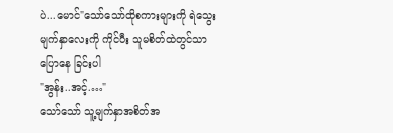ပဲ...မောင်"သော်သော်ထိုစကားများကို ရဲသွေးမျက်နှာလေးကို ကိုင်ပီး သူမစိတ်ထဲတွင်သာ ပြောနေ ခြင်းပါ
"အွန်း..အင့်.…"
သော်သော် သူ့မျက်နှာအစိတ်အ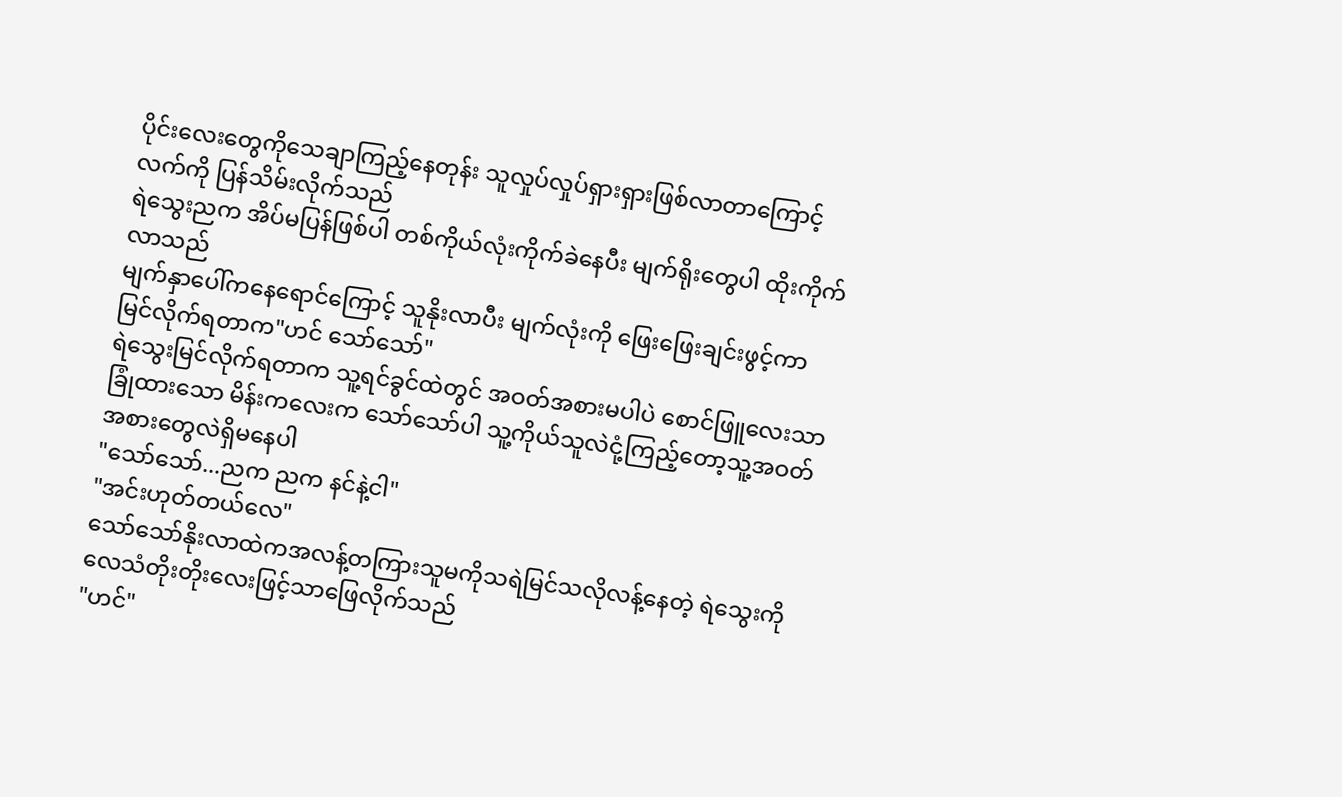ပိုင်းလေးတွေကိုသေချာကြည့်နေတုန်း သူလှုပ်လှုပ်ရှားရှားဖြစ်လာတာကြောင့် လက်ကို ပြန်သိမ်းလိုက်သည်
ရဲသွေးညက အိပ်မပြန်ဖြစ်ပါ တစ်ကိုယ်လုံးကိုက်ခဲနေပီး မျက်ရိုးတွေပါ ထိုးကိုက်လာသည်
မျက်နှာပေါ်ကနေရောင်ကြောင့် သူနိုးလာပီး မျက်လုံးကို ဖြေးဖြေးချင်းဖွင့်ကာ မြင်လိုက်ရတာက"ဟင် သော်သော်"
ရဲသွေးမြင်လိုက်ရတာက သူ့ရင်ခွင်ထဲတွင် အဝတ်အစားမပါပဲ စောင်ဖြူလေးသာခြုံထားသော မိန်းကလေးက သော်သော်ပါ သူ့ကိုယ်သူလဲငုံ့ကြည့်တော့သူ့အဝတ်အစားတွေလဲရှိမနေပါ
"သော်သော်...ညက ညက နင်နဲ့ငါ"
"အင်းဟုတ်တယ်လေ"
သော်သော်နိုးလာထဲကအလန့်တကြားသူမကိုသရဲမြင်သလိုလန့်နေတဲ့ ရဲသွေးကို လေသံတိုးတိုးလေးဖြင့်သာဖြေလိုက်သည်
"ဟင်"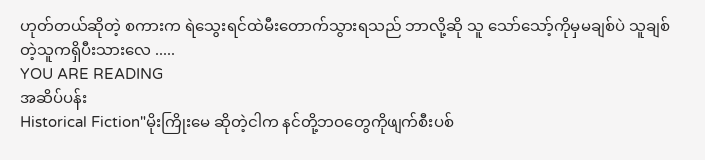ဟုတ်တယ်ဆိုတဲ့ စကားက ရဲသွေးရင်ထဲမီးတောက်သွားရသည် ဘာလို့ဆို သူ သော်သော့်ကိုမှမချစ်ပဲ သူချစ်တဲ့သူကရှိပီးသားလေ .....
YOU ARE READING
အဆိပ်ပန်း
Historical Fiction"မိုးကြိုးမေ ဆိုတဲ့ငါက နင်တို့ဘဝတွေကိုဖျက်စီးပစ်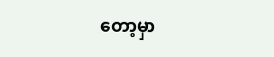တော့မှာ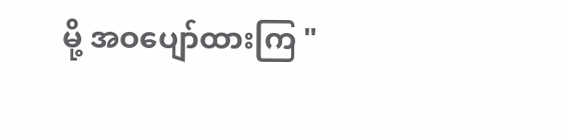မို့ အဝပျော်ထားကြ "